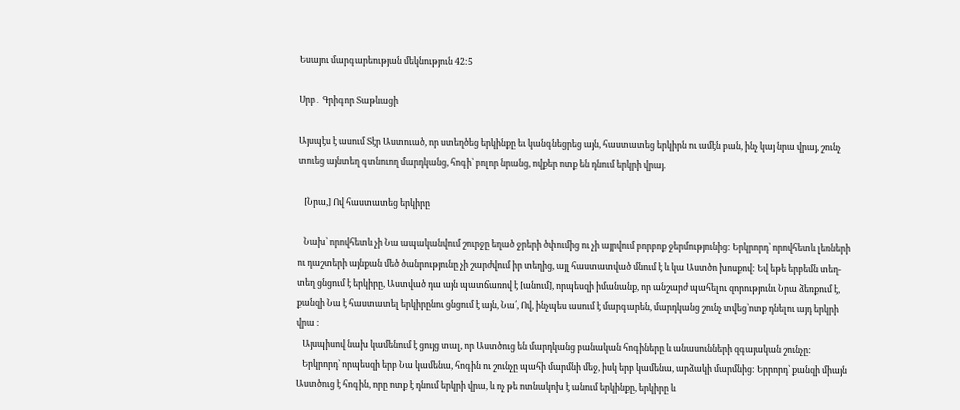Եսայու մարգարեության մեկնություն 42:5

Սրբ․ Գրիգոր Տաթևացի

Այսպէս է ասում Տէր Աստուած, որ ստեղծեց երկինքը եւ կանգնեցրեց այն, հաստատեց երկիրն ու ամէն բան, ինչ կայ նրա վրայ, շունչ տուեց այնտեղ գտնուող մարդկանց, հոգի՝ բոլոր նրանց, ովքեր ոտք են դնում երկրի վրայ.

   [Նրա,] Ով հաստատեց երկիրը

   Նախ՝ որովհետև չի Նա ապականվում շուրջը եղած ջրերի ծփումից ու չի այրվում բորբոք ջերմությունից: Երկրորդ՝ որովհետև լեռների ու դաշտերի այնքան մեծ ծանրությունը չի շարժվում իր տեղից, այլ հաստատված մնում է և կա Աստծո խոսքով: Եվ եթե երբեմն տեղ-տեղ ցնցում է երկիրը, Աստված դա այն պատճառով է [անում], որպեսզի իմանանք, որ անշարժ պահելու զորությունւ Նրա ձեռքում է, քանզի Նա է հաստատել երկիրընու ցնցում է այն, Նա՛, Ով, ինչպես ասում է մարգարեն, մարդկանց շունչ տվեց՝ոտք դնելու այդ երկրի վրա ։
   Այսպիսով նախ կամենում է ցույց տալ, որ Աստծուց են մարդկանց բանական հոգիները և անասունների զգայական շունչը:
   Երկրորդ՝ որպեսզի երբ Նա կամենա, հոգին ու շունչը պահի մարմնի մեջ, իսկ երբ կամենա, արձակի մարմնից: Երրորդ՝ քանզի միայն Աստծուց է հոգին, որը ոտք է դնում երկրի վրա, և ոչ թե ոտնակոխ է անում երկինքը, երկիրը և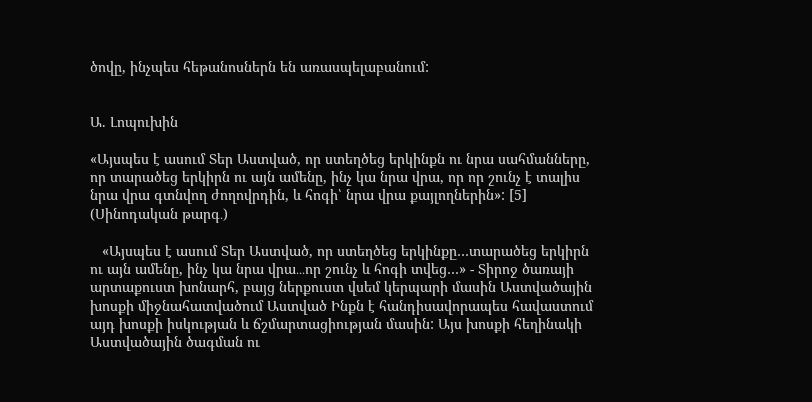ծովը, ինչպես հեթանոսներն են առասպելաբանում:


Ա. Լոպուխին

«Այսպես է ասում Տեր Աստված, որ ստեղծեց երկինքն ու նրա սահմանները, որ տարածեց երկիրն ու այն ամենը, ինչ կա նրա վրա, որ որ շունչ է տալիս նրա վրա գտնվող ժողովրդին, և հոգի՝ նրա վրա քայլողներին»: [5] (Սինոդական թարգ․)

   «Այսպես է ասում Տեր Աստված, որ ստեղծեց երկինքը…տարածեց երկիրն ու այն ամենը, ինչ կա նրա վրա․․․որ շունչ և հոգի տվեց…» - Տիրոջ ծառայի արտաքուստ խոնարհ, բայց ներքուստ վսեմ կերպարի մասին Աստվածային խոսքի միջնահատվածում Աստված Ինքն է հանդիսավորապես հավաստում այդ խոսքի իսկության և ճշմարտացիության մասին: Այս խոսքի հեղինակի Աստվածային ծագման ու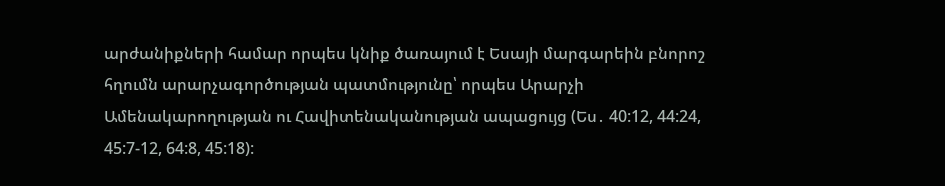արժանիքների համար որպես կնիք ծառայում է Եսայի մարգարեին բնորոշ հղումն արարչագործության պատմությունը՝ որպես Արարչի Ամենակարողության ու Հավիտենականության ապացույց (Ես․ 40:12, 44:24, 45:7-12, 64:8, 45:18):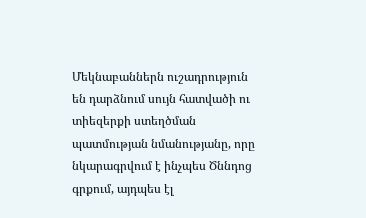Մեկնաբաններն ուշադրություն են դարձնում սույն հատվածի ու տիեզերքի ստեղծման պատմության նմանությանը, որը նկարագրվում է ինչպես Ծննդոց գրքում, այդպես էլ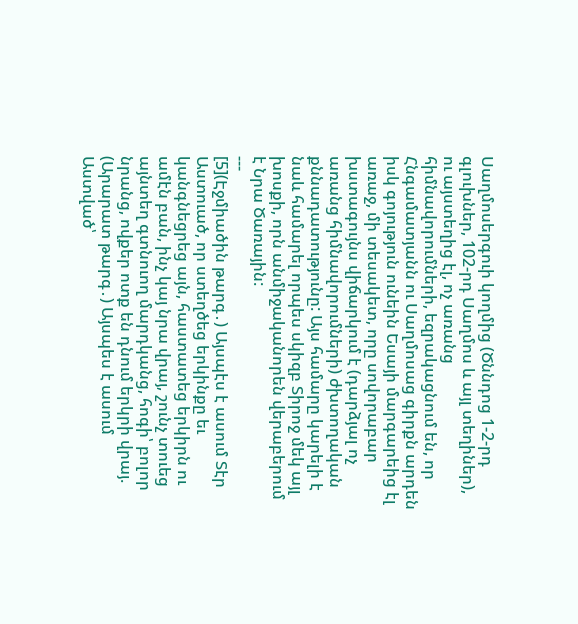Սաղմոսերգուի կողմից (Ծննդոց 1-2-րդ գլուխներ, 102-րդ Սաղմոս և այլ տեղիներ), ու այստեղից էլ, ոչ առանց հիմնավորումների, եզրակացնում են, որ Հնգամատյանն ու Սաղմոսաց գիրքն արդեն իսկ գոյություն ունեին Եսայի մարգարեից էլ առաջ, մի տեսակետ, որը սովորաբար խստագույնս վիճարկում է (դարձյալ ոչ առանց հիմնավորումների) ժխտողական քննադատությունը: Այս համարը կարելի է նաև համարել որպես սկիզբ Տիրոջ մեկ այլ խոսքի, որն անմիջականորեն վերաբերում է Նրա Ծառային:
---
[5](Էջմիածին թարգ․) Այսպէս է ասում Տէր Աստուած, որ ստեղծեց երկինքը եւ կանգնեցրեց այն, հաստատեց երկիրն ու ամէն բան, ինչ կայ նրա վրայ, շունչ տուեց այնտեղ գտնուող մարդկանց, հոգի՝ բոլոր նրանց, ովքեր ոտք են դնում երկրի վրայ.
(Արարատ թարգ․) Այսպես է ասում Աստված՝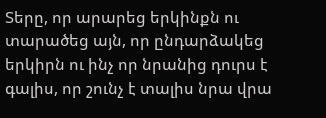Տերը, որ արարեց երկինքն ու տարածեց այն, որ ընդարձակեց երկիրն ու ինչ որ նրանից դուրս է գալիս, որ շունչ է տալիս նրա վրա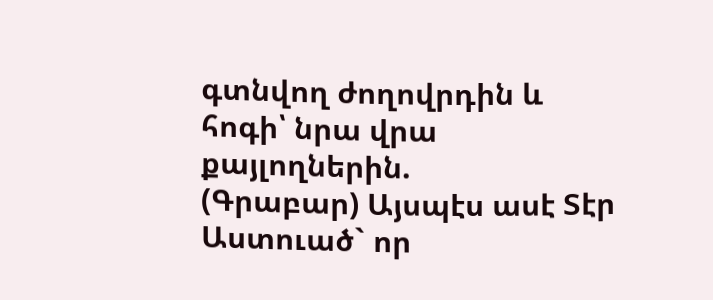գտնվող ժողովրդին և հոգի՝ նրա վրա քայլողներին.
(Գրաբար) Այսպէս ասէ Տէր Աստուած` որ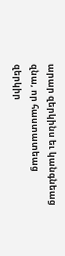արար զերկինս եւ կանգնեաց զնա, որ հաստատեաց զերկիր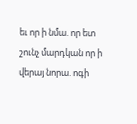եւ որ ի նմա. որ ետ շունչ մարդկան որ ի վերայ նորա. ոգի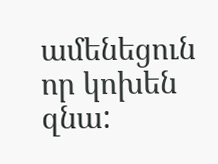ամենեցուն որ կոխեն զնա: